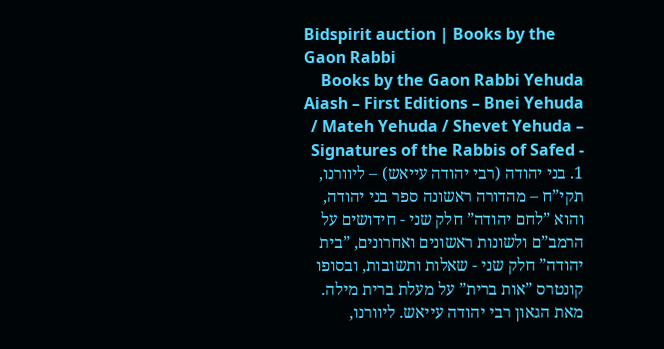Bidspirit auction | Books by the Gaon Rabbi
Books by the Gaon Rabbi Yehuda Aiash – First Editions – Bnei Yehuda / Mateh Yehuda / Shevet Yehuda – Signatures of the Rabbis of Safed - 1. בני יהודה (רבי יהודה עייאש) – ליוורנו, תקי”ח – מהדורה ראשונה ספר בני יהודה, והוא ”לחם יהודה” חלק שני - חידושים על הרמב”ם ולשונות ראשונים ואחרונים, ”בית יהודה” חלק שני - שאלות ותשובות, ובסופו קונטרס ”אות ברית” על מעלת ברית מילה. מאת הגאון רבי יהודה עייאש. ליוורנו,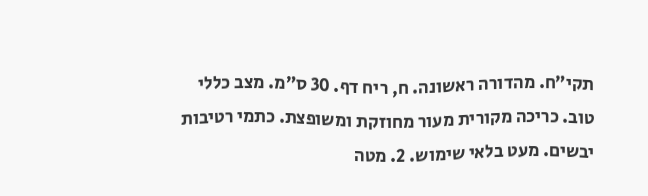תקי”ח. מהדורה ראשונה. ח, ריח דף. 30 ס”מ. מצב כללי טוב. כריכה מקורית מעור מחוזקת ומשופצת. כתמי רטיבות יבשים. מעט בלאי שימוש. 2. מטה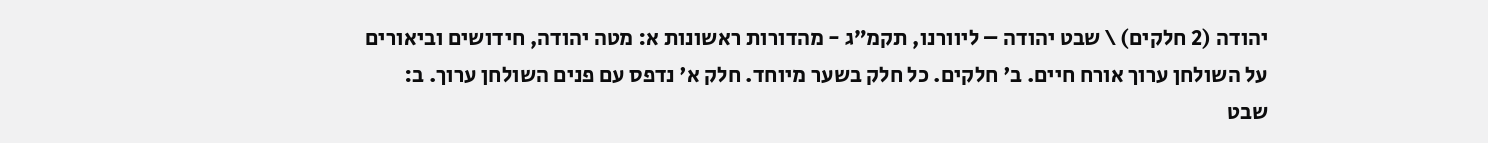יהודה (2 חלקים) \ שבט יהודה – ליוורנו, תקמ”ג - מהדורות ראשונות א: מטה יהודה, חידושים וביאורים על השולחן ערוך אורח חיים. ב' חלקים. כל חלק בשער מיוחד. חלק א' נדפס עם פנים השולחן ערוך. ב: שבט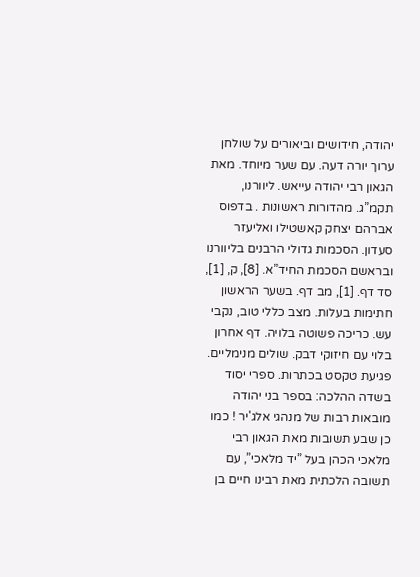יהודה, חידושים וביאורים על שולחן ערוך יורה דעה. עם שער מיוחד. מאת הגאון רבי יהודה עייאש. ליוורנו, תקמ”ג. מהדורות ראשונות . בדפוס אברהם יצחק קאשטילו ואליעזר סעדון. הסכמות גדולי הרבנים בליוורנו ובראשם הסכמת החיד”א. [8], ק, [1], סד דף. [1], מב דף. בשער הראשון חתימות בעלות. מצב כללי טוב, נקבי עש. כריכה פשוטה בלויה. דף אחרון בלוי עם חיזוקי דבק. שולים מנימליים. פגיעת טקסט בכתרות. ספרי יסוד בשדה ההלכה: בספר בני יהודה מובאות רבות של מנהגי אלג'יר ! כמו כן שבע תשובות מאת הגאון רבי מלאכי הכהן בעל ”יד מלאכי”, עם תשובה הלכתית מאת רבינו חיים בן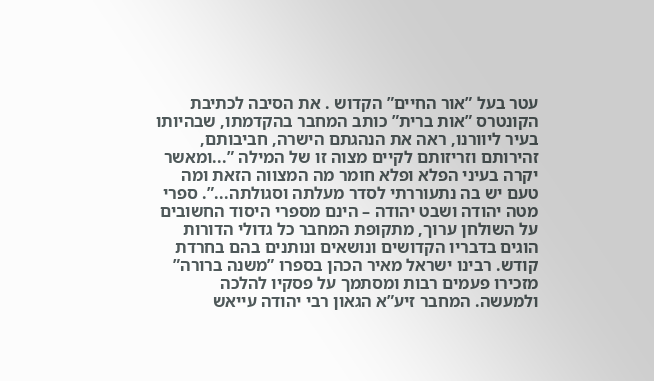עטר בעל ”אור החיים” הקדוש . את הסיבה לכתיבת הקונטרס ”אות ברית” כותב המחבר בהקדמתו, שבהיותו בעיר ליוורנו, ראה את הנהגתם הישרה, חביבותם, זהירותם וזריזותם לקיים מצוה זו של המילה ”...ומאשר יקרה בעיני הפלא ופלא חומר מה המצווה הזאת ומה טעם יש בה נתעוררתי לסדר מעלתה וסגולתה...”. ספרי מטה יהודה ושבט יהודה – הינם מספרי היסוד החשובים על השולחן ערוך, מתקופת המחבר כל גדולי הדורות הוגים בדבריו הקדושים ונושאים ונותנים בהם בחרדת קודש. רבינו ישראל מאיר הכהן בספרו ”משנה ברורה” מזכירו פעמים רבות ומסתמך על פסקיו להלכה ולמעשה. המחבר זיע”א הגאון רבי יהודה עייאש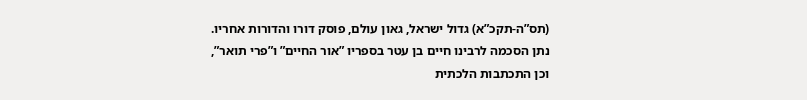(תס”ה-תקכ”א) גדול ישראל, גאון עולם, פוסק דורו והדורות אחריו. נתן הסכמה לרבינו חיים בן עטר בספריו ”אור החיים” ו”פרי תואר”, וכן התכתבות הלכתית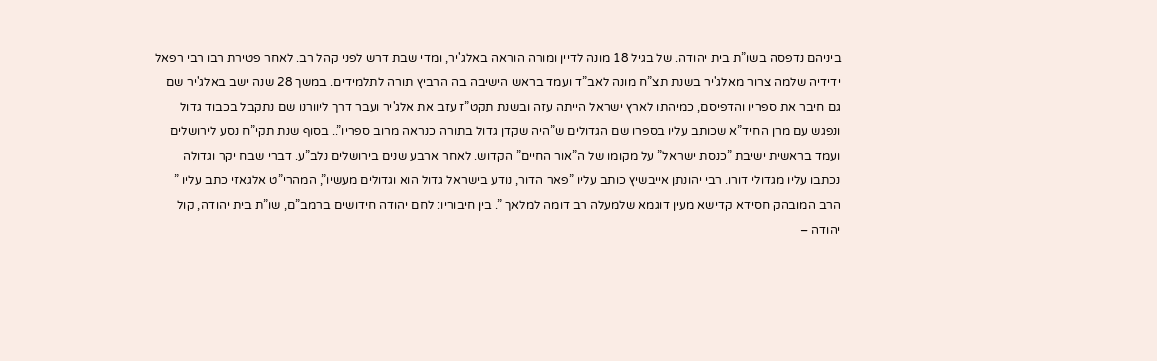ביניהם נדפסה בשו”ת בית יהודה. של בגיל 18 מונה לדיין ומורה הוראה באלג'יר, ומדי שבת דרש לפני קהל רב. לאחר פטירת רבו רבי רפאל ידידיה שלמה צרור מאלג'יר בשנת תצ”ח מונה לאב”ד ועמד בראש הישיבה בה הרביץ תורה לתלמידים. במשך 28 שנה ישב באלג'יר שם גם חיבר את ספריו והדפיסם, כמיהתו לארץ ישראל הייתה עזה ובשנת תקט”ז עזב את אלג'יר ועבר דרך ליוורנו שם נתקבל בכבוד גדול ונפגש עם מרן החיד”א שכותב עליו בספרו שם הגדולים ש”היה שקדן גדול בתורה כנראה מרוב ספריו”.. בסוף שנת תקי”ח נסע לירושלים ועמד בראשית ישיבת ”כנסת ישראל” על מקומו של ה”אור החיים” הקדוש. לאחר ארבע שנים בירושלים נלב”ע. דברי שבח יקר וגדולה נכתבו עליו מגדולי דורו. רבי יהונתן אייבשיץ כותב עליו ”פאר הדור, נודע בישראל גדול הוא וגדולים מעשיו”, המהרי”ט אלגאזי כתב עליו ” הרב המובהק חסידא קדישא מעין דוגמא שלמעלה רב דומה למלאך ”. בין חיבוריו: לחם יהודה חידושים ברמב”ם, שו”ת בית יהודה, קול יהודה –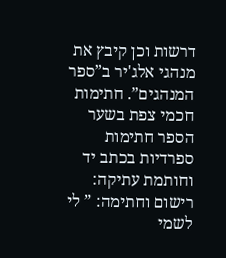דרשות וכן קיבץ את מנהגי אלג'יר ב”ספר המנהגים”. חתימות חכמי צפת בשער הספר חתימות ספרדיות בכתב יד וחותמת עתיקה: רישום וחתימה: ” לי לשמי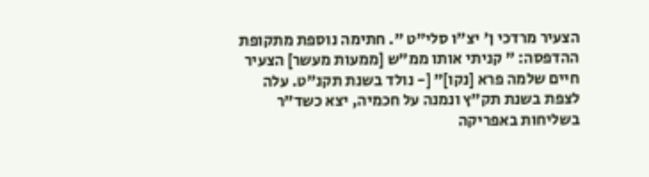הצעיר מרדכי ן' יצ”ו סלי”ט ”. חתימה נוספת מתקופת ההדפסה: ” קניתי אותו ממ”ש [ממעות מעשר] הצעיר חיים שלמה פרא [נקו]” [- נולד בשנת תקנ”ט. עלה לצפת בשנת תק”ץ ונמנה על חכמיה, יצא כשד”ר בשליחות באפריקה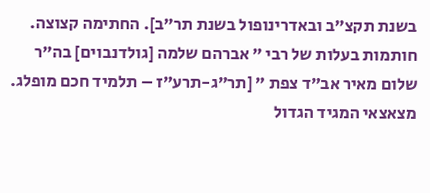בשנת תקצ”ב ובאדרינופול בשנת תר”ב]. החתימה קצוצה. חותמות בעלות של רבי ” אברהם שלמה [גולדנבוים] בה”ר שלום מאיר אב”ד צפת ” [תר”ג-תרע”ז – תלמיד חכם מופלג. מצאצאי המגיד הגדול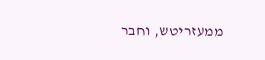ממעזריטש, וחבר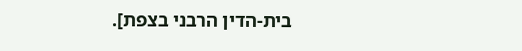בית-הדין הרבני בצפת].